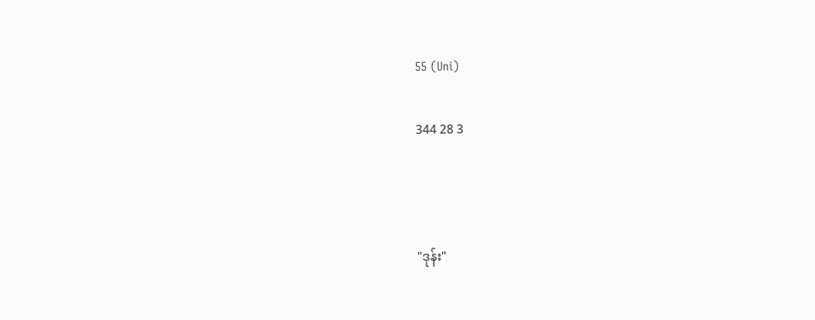55 (Uni)

344 28 3



"ဒုန်း"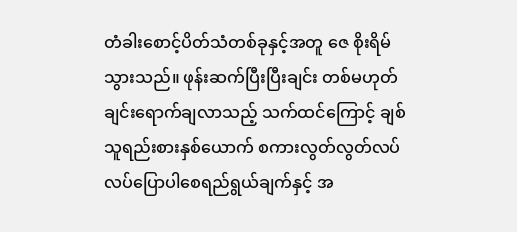တံခါးစောင့်ပိတ်သံတစ်ခုနှင့်အတူ ဇေ စိုးရိမ်သွားသည်။ ဖုန်းဆက်ပြီးပြီးချင်း တစ်မဟုတ်ချင်းရောက်ချလာသည့် သက်ထင်ကြောင့် ချစ်သူရည်းစားနှစ်ယောက် စကားလွတ်လွတ်လပ်လပ်ပြောပါစေရည်ရွယ်ချက်နှင့် အ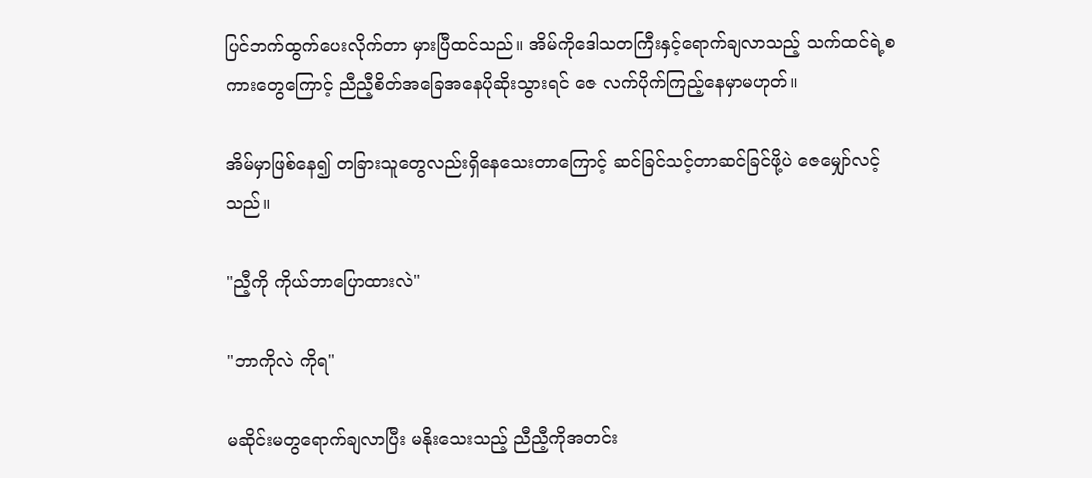ပြင်ဘက်ထွက်ပေးလိုက်တာ မှားပြီထင်သည်။ အိမ်ကိုဒေါသတကြီးနှင့်ရောက်ချလာသည့် သက်ထင်ရဲ့စကားတွေကြောင့် ညီညီ့စိတ်အခြေအနေပိုဆိုးသွားရင် ဇေ လက်ပိုက်ကြည့်နေမှာမဟုတ်။

အိမ်မှာဖြစ်နေ၍ တခြားသူတွေလည်းရှိနေသေးတာကြောင့် ဆင်ခြင်သင့်တာဆင်ခြင်ဖို့ပဲ ဇေမျှော်လင့်သည်။

"ညီ့ကို ကိုယ်ဘာပြောထားလဲ"

"ဘာကိုလဲ ကိုရ"

မဆိုင်းမတွရောက်ချလာပြီး မနိုးသေးသည့် ညီညီ့ကိုအတင်း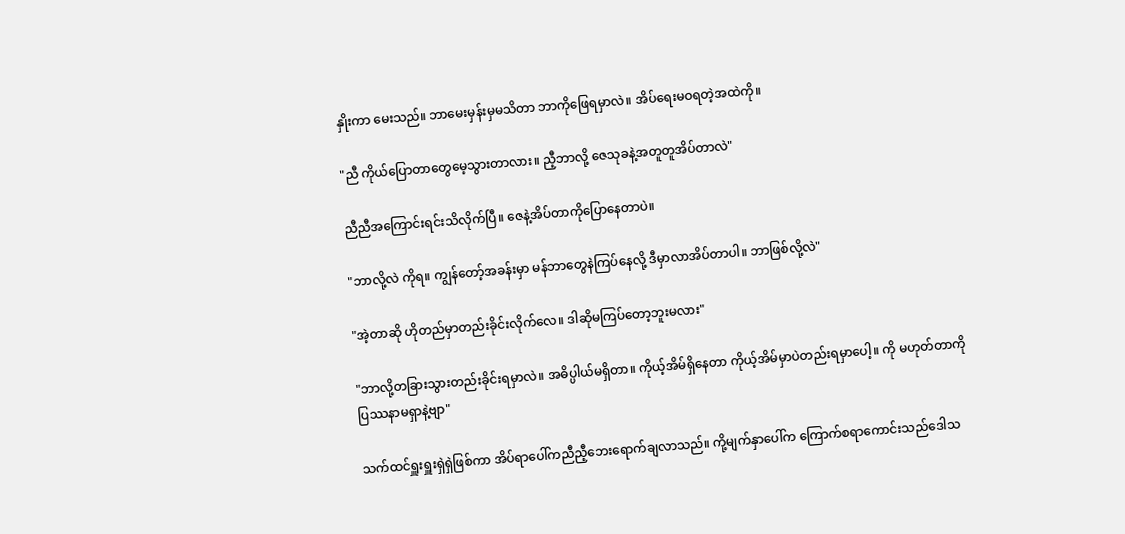နှိုးကာ မေးသည်။ ဘာမေးမှန်းမှမသိတာ ဘာကိုဖြေရမှာလဲ။ အိပ်ရေးမဝရတဲ့အထဲကို။

"ညီ ကိုယ်ပြောတာတွေမေ့သွားတာလား။ ညီ့ဘာလို့ ဇေသုခနဲ့အတူတူအိပ်တာလဲ"

ညီညီအကြောင်းရင်းသိလိုက်ပြီ။ ဇေနဲ့အိပ်တာကိုပြောနေတာပဲ။

"ဘာလို့လဲ ကိုရ။ ကျွန်တော့်အခန်းမှာ မန်ဘာတွေနဲကြပ်နေလို့ ဒီမှာလာအိပ်တာပါ။ ဘာဖြစ်လို့လဲ"

"အဲ့တာဆို ဟိုတည်မှာတည်းခိုင်းလိုက်လေ။ ဒါဆိုမကြပ်တော့ဘူးမလား"

"ဘာလို့တခြားသွားတည်းခိုင်းရမှာလဲ။ အဓိပ္ပါယ်မရှိတာ။ ကိုယ့်အိမ်ရှိနေတာ ကိုယ့်အိမ်မှာပဲတည်းရမှာပေါ့။ ကို မဟုတ်တာကိုပြဿနာမရှာနဲ့ဗျာ"

သက်ထင်ရှူးရှူးရှဲရှဲဖြစ်ကာ အိပ်ရာပေါ်ကညီညီ့ဘေးရောက်ချလာသည်။ ကို့မျက်နှာပေါ်က ကြောက်စရာကောင်းသည်ဒေါသ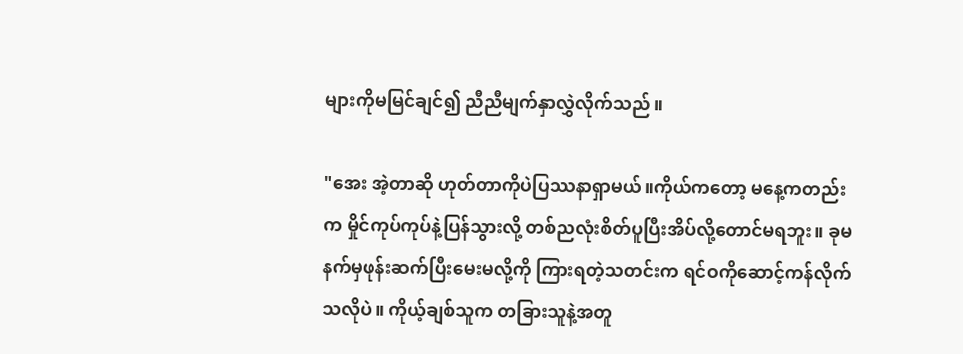များကိုမမြင်ချင်၍ ညီညီမျက်နှာလွှဲလိုက်သည်။

"အေး အဲ့တာဆို ဟုတ်တာကိုပဲပြဿနာရှာမယ်။ကိုယ်ကတော့ မနေ့ကတည်းက မှိုင်ကုပ်ကုပ်နဲ့ပြန်သွားလို့ တစ်ညလုံးစိတ်ပူပြီးအိပ်လို့တောင်မရဘူး။ ခုမနက်မှဖုန်းဆက်ပြီးမေးမလို့ကို ကြားရတဲ့သတင်းက ရင်ဝကိုဆောင့်ကန်လိုက်သလိုပဲ။ ကိုယ့်ချစ်သူက တခြားသူနဲ့အတူ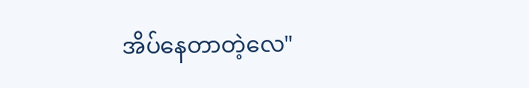အိပ်နေတာတဲ့လေ"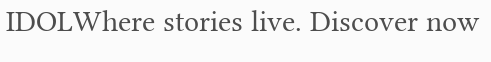IDOLWhere stories live. Discover now